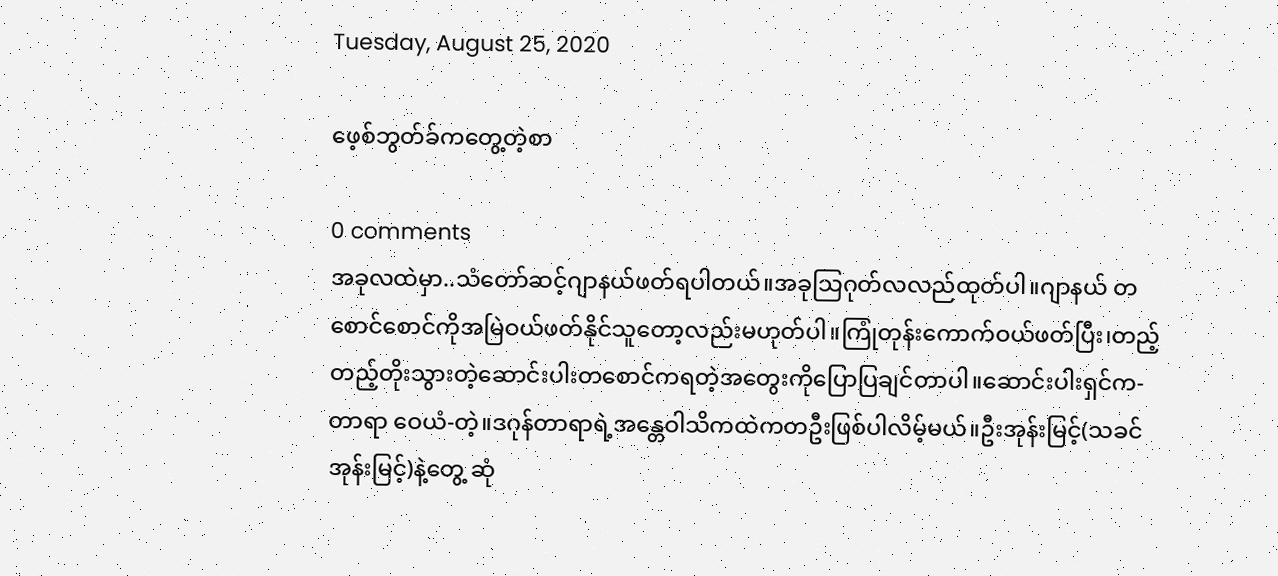Tuesday, August 25, 2020

ဖေ့စ်ဘွတ်ခ်ကတွေ့တဲ့စာ

0 comments
အခုလထဲမှာ..သံတော်ဆင့်ဂျာနယ်ဖတ်ရပါတယ်။အခုသြဂုတ်လလည်ထုတ်ပါ။ဂျာနယ် တစောင်စောင်ကိုအမြဲဝယ်ဖတ်နိုင်သူတော့လည်းမဟုတ်ပါ။ကြုံတုန်းကောက်ဝယ်ဖတ်ပြီး၊တည့် တည့်တိုးသွားတဲ့ဆောင်းပါးတစောင်ကရတဲ့အတွေးကိုပြောပြချင်တာပါ။ဆောင်းပါးရှင်က-တာရာ ဝေယံ-တဲ့။ဒဂုန်တာရာရဲ့အန္တေဝါသိကထဲကတဦးဖြစ်ပါလိမ့်မယ်။ဦးအုန်းမြင့်(သခင်အုန်းမြင့်)နဲ့တွေ့ ဆုံ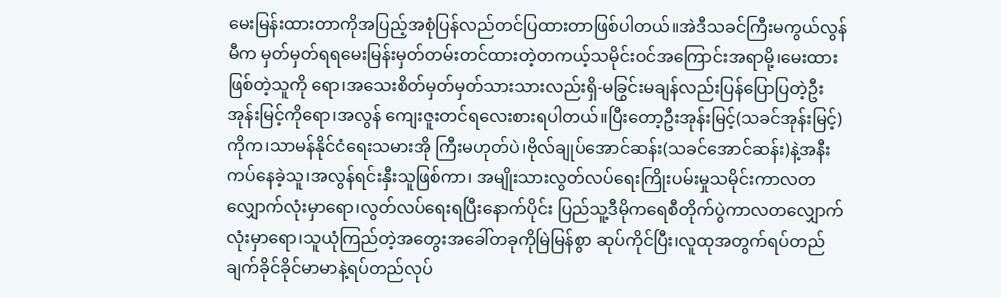မေးမြန်းထားတာကိုအပြည့်အစုံပြန်လည်တင်ပြထားတာဖြစ်ပါတယ်။အဲဒီသခင်ကြီးမကွယ်လွန်မီက မှတ်မှတ်ရရမေးမြန်းမှတ်တမ်းတင်ထားတဲ့တကယ့်သမိုင်းဝင်အကြောင်းအရာမို့၊မေးထားဖြစ်တဲ့သူကို ရော၊အသေးစိတ်မှတ်မှတ်သားသားလည်းရှိ-မခြွင်းမချန်လည်းပြန်ပြောပြတဲ့ဦးအုန်းမြင့်ကိုရော၊အလွန် ကျေးဇူးတင်ရလေးစားရပါတယ်။ပြီးတော့ဦးအုန်းမြင့်(သခင်အုန်းမြင့်)ကိုက၊သာမန်နိုင်ငံရေးသမားအို ကြီးမဟုတ်ပဲ၊ဗိုလ်ချုပ်အောင်ဆန်း(သခင်အောင်ဆန်း)နဲ့အနီးကပ်နေခဲ့သူ၊အလွန်ရင်းနှီးသူဖြစ်ကာ၊ အမျိုးသားလွတ်လပ်ရေးကြိုးပမ်းမှုသမိုင်းကာလတလျှောက်လုံးမှာရော၊လွတ်လပ်ရေးရပြီးနောက်ပိုင်း ပြည်သူ့ဒီမိုကရေစီတိုက်ပွဲကာလတလျှောက်လုံးမှာရော၊သူယုံကြည်တဲ့အတွေးအခေါ်တခုကိုမြဲမြန်စွာ ဆုပ်ကိုင်ပြီး၊လူထုအတွက်ရပ်တည်ချက်ခိုင်ခိုင်မာမာနဲ့ရပ်တည်လုပ်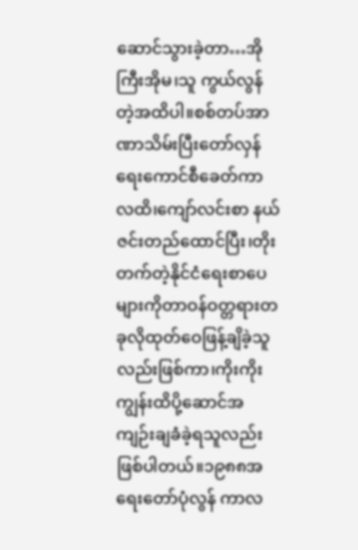ဆောင်သွားခဲ့တာ…အိုကြီးအိုမ၊သူ ကွယ်လွန်တဲ့အထိပါ။စစ်တပ်အာဏာသိမ်းပြီးတော်လှန်ရေးကောင်စီခေတ်ကာလထိ၊ကျော်လင်းစာ နယ်ဇင်းတည်ထောင်ပြီး၊တိုးတက်တဲ့နိုင်ငံရေးစာပေများကိုတာဝန်ဝတ္တရားတခုလိုထုတ်ဝေဖြန့်ချိခဲ့သူ လည်းဖြစ်ကာ၊ကိုးကိုးကျွန်းထိပို့ဆောင်အကျဉ်းချခံခဲ့ရသူလည်းဖြစ်ပါတယ်။၁၉၈၈အရေးတော်ပုံလွန် ကာလ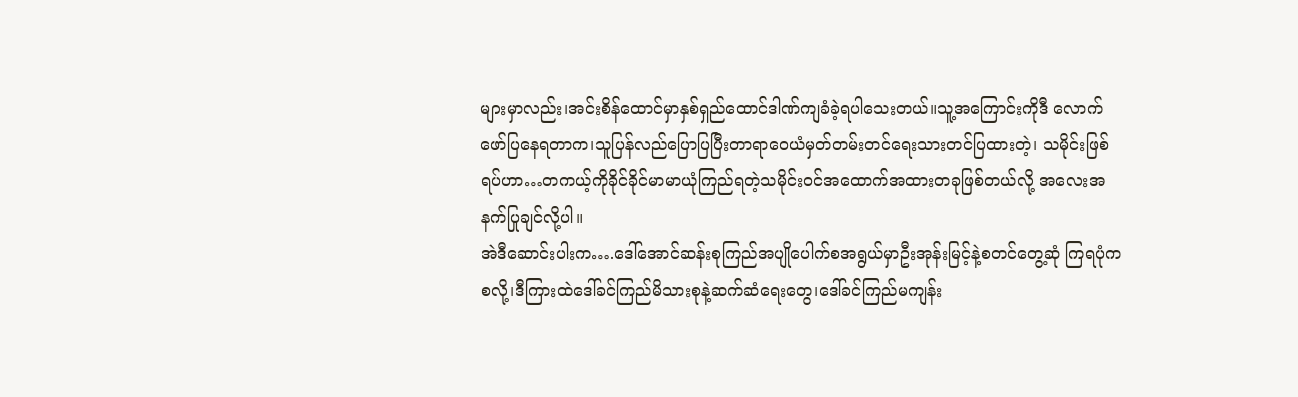များမှာလည်း၊အင်းစိန်ထောင်မှာနှစ်ရှည်ထောင်ဒါဏ်ကျခံခဲ့ရပါသေးတယ်။သူ့အကြောင်းကိုဒီ လောက်ဖော်ပြနေရတာက၊သူပြန်လည်ပြောပြပြီးတာရာဝေယံမှတ်တမ်းတင်ရေးသားတင်ပြထားတဲ့၊ သမိုင်းဖြစ်ရပ်ဟာ…တကယ့်ကိုခိုင်ခိုင်မာမာယုံကြည်ရတဲ့သမိုင်းဝင်အထောက်အထားတခုဖြစ်တယ်လို့ အလေးအနက်ပြုချင်လို့ပါ။
အဲဒီဆောင်းပါးက….ဒေါ်အောင်ဆန်းစုကြည်အပျိုပေါက်စအရွယ်မှာဦးအုန်းမြင့်နဲ့စတင်တွေ့ဆုံ ကြရပုံကစလို့၊ဒီကြားထဲဒေါ်ခင်ကြည်မိသားစုနဲ့ဆက်ဆံရေးတွေ၊ဒေါ်ခင်ကြည်မကျန်း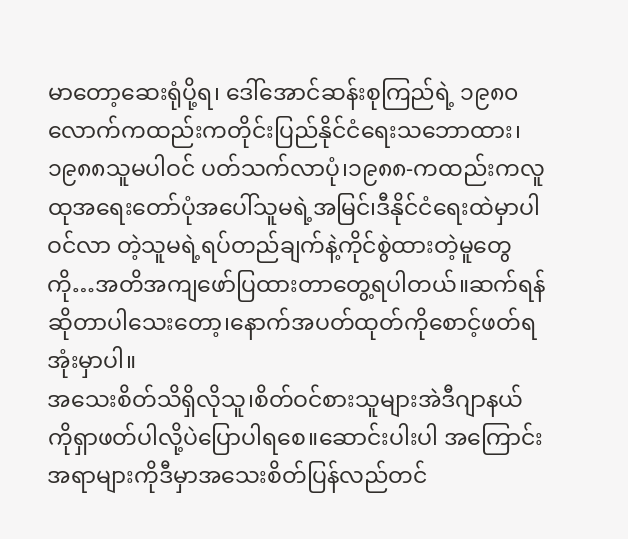မာတော့ဆေးရုံပို့ရ၊ ဒေါ်အောင်ဆန်းစုကြည်ရဲ့ ၁၉၈၀လောက်ကထည်းကတိုင်းပြည်နိုင်ငံရေးသဘောထား၊၁၉၈၈သူမပါဝင် ပတ်သက်လာပုံ၊၁၉၈၈-ကထည်းကလူထုအရေးတော်ပုံအပေါ်သူမရဲ့အမြင်၊ဒီနိုင်ငံရေးထဲမှာပါဝင်လာ တဲ့သူမရဲ့ရပ်တည်ချက်နဲ့ကိုင်စွဲထားတဲ့မူတွေကို…အတိအကျဖော်ပြထားတာတွေ့ရပါတယ်။ဆက်ရန်ဆိုတာပါသေးတော့၊နောက်အပတ်ထုတ်ကိုစောင့်ဖတ်ရအုံးမှာပါ။
အသေးစိတ်သိရှိလိုသူ၊စိတ်ဝင်စားသူများအဲဒီဂျာနယ်ကိုရှာဖတ်ပါလို့ပဲပြောပါရစေ။ဆောင်းပါးပါ အကြောင်းအရာများကိုဒီမှာအသေးစိတ်ပြန်လည်တင်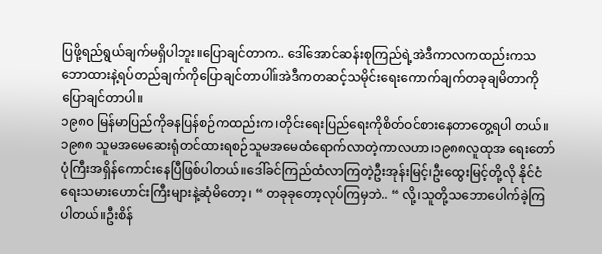ပြဖို့ရည်ရွယ်ချက်မရှိပါဘူး။ပြောချင်တာက.. ဒေါ်အောင်ဆန်းစုကြည်ရဲ့အဲဒီကာလကထည်းကသဘောထားနဲ့ရပ်တည်ချက်ကိုပြောချင်တာပါ။်အဲဒီကတဆင့်သမိုင်းရေးကောက်ချက်တခုချမိတာကိုပြောချင်တာပါ။
၁၉၈၀ မြန်မာပြည်ကိုခနပြန်စဉ်ကထည်းက၊တိုင်းရေးပြည်ရေးကိုစိတ်ဝင်စားနေတာတွေ့ရပါ တယ်။၁၉၈၈ သူမအမေဆေးရုံတင်ထားရစဉ်သူမအမေထံရောက်လာတဲ့ကာလဟာ၊၁၉၈၈လူထုအ ရေးတော်ပုံကြီးအရှိန်ကောင်းနေပြီဖြစ်ပါတယ်။ဒေါ်ခင်ကြည်ထံလာကြတဲ့ဦးအုန်းမြင့်၊ဦးထွေးမြင့်တို့လို နိုင်ငံရေးသမားဟောင်းကြီးများနဲ့ဆုံမိတော့၊ “ တခုခုတော့လုပ်ကြမှဘဲ.. “ လို့၊သူတို့သဘောပေါက်ခဲ့ကြ ပါတယ်။ဦးစိန်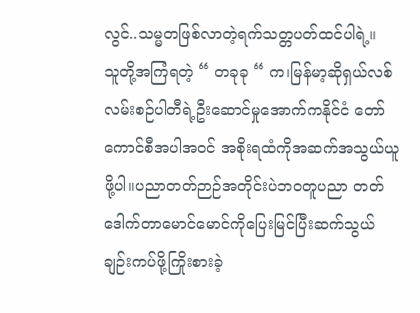လွင်..သမ္မတဖြစ်လာတဲ့ရက်သတ္တပတ်ထင်ပါရဲ့။
သူတို့အကြံရတဲ့ “ တခုခု “ က၊မြန်မာ့ဆိုရှယ်လစ်လမ်းစဉ်ပါတီရဲ့ဦးဆောင်မှုအောက်ကနိုင်ငံ တော်ကောင်စီအပါအဝင် အစိုးရထံကိုအဆက်အသွယ်ယူဖို့ပါ။ပညာတတ်ဉာဉ်အတိုင်းပဲဘဝတူပညာ တတ်ဒေါက်တာမောင်မောင်ကိုပြေးမြင်ပြီးဆက်သွယ်ချဉ်းကပ်ဖို့ကြိုးစားခဲ့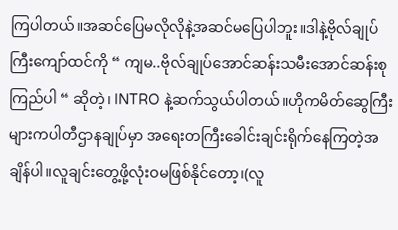ကြပါတယ်။အဆင်ပြေမလိုလိုနဲ့အဆင်မပြေပါဘူး။ဒါနဲ့ဗိုလ်ချုပ်ကြီးကျော်ထင်ကို “ ကျမ..ဗိုလ်ချုပ်အောင်ဆန်းသမီးအောင်ဆန်းစု ကြည်ပါ “ ဆိုတဲ့၊ INTRO နဲ့ဆက်သွယ်ပါတယ်။ဟိုကမိတ်ဆွေကြီးများကပါတီဌာနချုပ်မှာ အရေးတကြီးခေါင်းချင်းရိုက်နေကြတဲ့အချိန်ပါ။လူချင်းတွေ့ဖို့လုံးဝမဖြစ်နိုင်တော့၊(လူ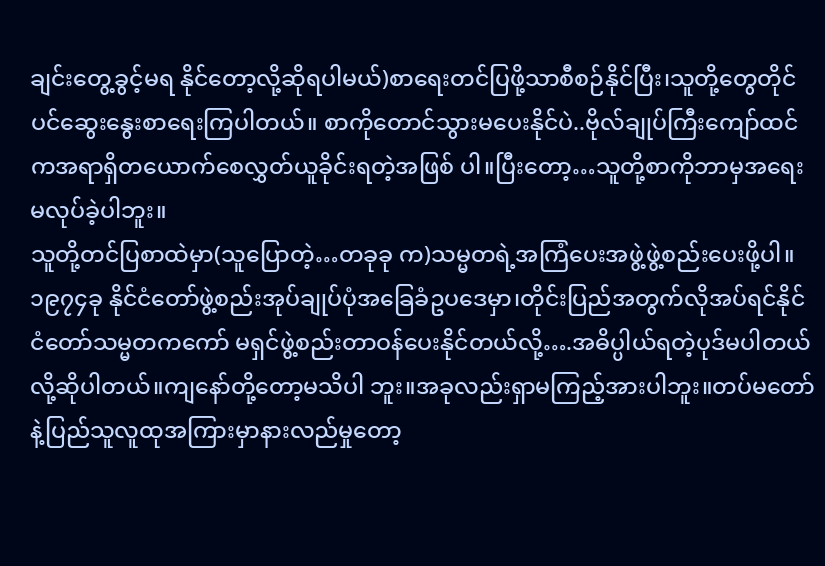ချင်းတွေ့ခွင့်မရ နိုင်တော့လို့ဆိုရပါမယ်)စာရေးတင်ပြဖို့သာစီစဉ်နိုင်ပြီး၊သူတို့တွေတိုင်ပင်ဆွေးနွေးစာရေးကြပါတယ်။ စာကိုတောင်သွားမပေးနိုင်ပဲ..ဗိုလ်ချုပ်ကြီးကျော်ထင်ကအရာရှိတယောက်စေလွှတ်ယူခိုင်းရတဲ့အဖြစ် ပါ။ပြီးတော့…သူတို့စာကိုဘာမှအရေးမလုပ်ခဲ့ပါဘူး။
သူတို့တင်ပြစာထဲမှာ(သူပြောတဲ့…တခုခု က)သမ္မတရဲ့အကြံပေးအဖွဲ့ဖွဲ့စည်းပေးဖို့ပါ။၁၉၇၄ခု နိုင်ငံတော်ဖွဲ့စည်းအုပ်ချုပ်ပုံအခြေခံဥပဒေမှာ၊တိုင်းပြည်အတွက်လိုအပ်ရင်နိုင်ငံတော်သမ္မတကကော် မရှင်ဖွဲ့စည်းတာဝန်ပေးနိုင်တယ်လို့….အဓိပ္ပါယ်ရတဲ့ပုဒ်မပါတယ်လို့ဆိုပါတယ်။ကျနော်တို့တော့မသိပါ ဘူး။အခုလည်းရှာမကြည့်အားပါဘူး။တပ်မတော်နဲ့ပြည်သူလူထုအကြားမှာနားလည်မှုတော့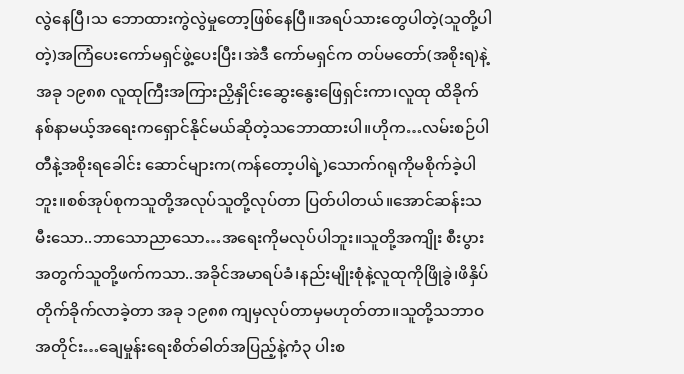လွဲနေပြီ၊သ ဘောထားကွဲလွဲမှုတော့ဖြစ်နေပြီ။အရပ်သားတွေပါတဲ့(သူတို့ပါတဲ့)အကြံပေးကော်မရှင်ဖွဲ့ပေးပြီး၊အဲဒီ ကော်မရှင်က တပ်မတော်(အစိုးရ)နဲ့အခု ၁၉၈၈ လူထုကြီးအကြားညှိနှိုင်းဆွေးနွေးဖြေရှင်းကာ၊လူထု ထိခိုက်နစ်နာမယ့်အရေးကရှောင်နိုင်မယ်ဆိုတဲ့သဘောထားပါ။ဟိုက…လမ်းစဉ်ပါတီနဲ့အစိုးရခေါင်း ဆောင်များက(ကန်တော့ပါရဲ့)သောက်ဂရုကိုမစိုက်ခဲ့ပါဘူး။စစ်အုပ်စုကသူတို့အလုပ်သူတို့လုပ်တာ ပြတ်ပါတယ်။အောင်ဆန်းသမီးသော..ဘာသောညာသော…အရေးကိုမလုပ်ပါဘူး။သူတို့အကျိုး စီးပွားအတွက်သူတို့ဖက်ကသာ..အခိုင်အမာရပ်ခံ၊နည်းမျိုးစုံနဲ့လူထုကိုဖြိုခွဲ၊ဖိနှိပ်တိုက်ခိုက်လာခဲ့တာ အခု ၁၉၈၈ ကျမှလုပ်တာမှမဟုတ်တာ။သူတို့သဘာဝအတိုင်း…ချေမှုန်းရေးစိတ်ဓါတ်အပြည့်နဲ့ကံ၃ ပါးစ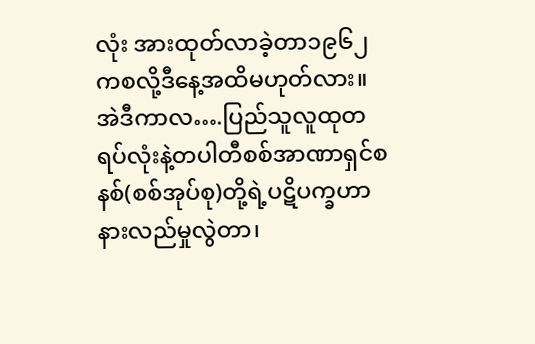လုံး အားထုတ်လာခဲ့တာ၁၉၆၂ ကစလို့ဒီနေ့အထိမဟုတ်လား။
အဲဒီကာလ….ပြည်သူလူထုတရပ်လုံးနဲ့တပါတီစစ်အာဏာရှင်စနစ်(စစ်အုပ်စု)တို့ရဲ့ပဋိပက္ခဟာ နားလည်မှုလွဲတာ၊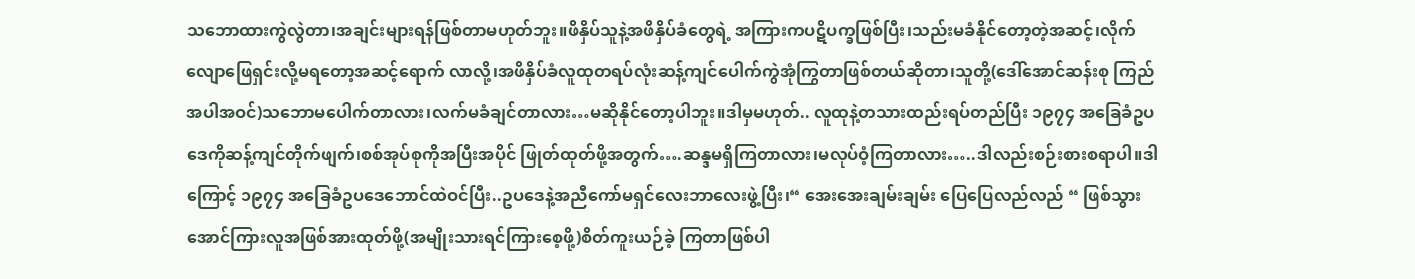သဘောထားကွဲလွဲတာ၊အချင်းများရန်ဖြစ်တာမဟုတ်ဘူး။ဖိနှိပ်သူနဲ့အဖိနှိပ်ခံတွေရဲ့ အကြားကပဋိပက္ခဖြစ်ပြီး၊သည်းမခံနိုင်တော့တဲ့အဆင့်၊လိုက်လျောဖြေရှင်းလို့မရတော့အဆင့်ရောက် လာလို့၊အဖိနှိပ်ခံလူထုတရပ်လုံးဆန့်ကျင်ပေါက်ကွဲအုံကြွတာဖြစ်တယ်ဆိုတာ၊သူတို့(ဒေါ်အောင်ဆန်းစု ကြည်အပါအဝင်)သဘောမပေါက်တာလား၊လက်မခံချင်တာလား…မဆိုနိုင်တော့ပါဘူး။ဒါမှမဟုတ်.. လူထုနဲ့တသားထည်းရပ်တည်ပြီး ၁၉၇၄ အခြေခံဥပဒေကိုဆန့်ကျင်တိုက်ဖျက်၊စစ်အုပ်စုကိုအပြီးအပိုင် ဖြုတ်ထုတ်ဖို့အတွက်….ဆန္ဒမရှိကြတာလား၊မလုပ်ဝံ့ကြတာလား…..ဒါလည်းစဉ်းစားစရာပါ။ဒါကြောင့် ၁၉၇၄ အခြေခံဥပဒေဘောင်ထဲဝင်ပြီး..ဥပဒေနဲ့အညီကော်မရှင်လေးဘာလေးဖွဲ့ပြီး၊“ အေးအေးချမ်းချမ်း ပြေပြေလည်လည် “ ဖြစ်သွားအောင်ကြားလူအဖြစ်အားထုတ်ဖို့(အမျိုးသားရင်ကြားစေ့ဖို့)စိတ်ကူးယဉ်ခဲ့ ကြတာဖြစ်ပါ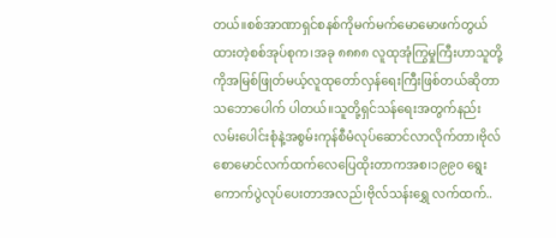တယ်။စစ်အာဏာရှင်စနစ်ကိုမက်မက်မောမောဖက်တွယ်ထားတဲ့စစ်အုပ်စုက၊အခု ၈၈၈၈ လူထုအုံကြွမှုကြီးဟာသူတို့ကိုအမြစ်ဖြုတ်မယ့်လူထုတော်လှန်ရေးကြီးဖြစ်တယ်ဆိုတာသဘောပေါက် ပါတယ်။သူတို့ရှင်သန်ရေးအတွက်နည်းလမ်းပေါင်းစုံနဲ့အစွမ်းကုန်စီမံလုပ်ဆောင်လာလိုက်တာ၊ဗိုလ် စောမောင်လက်ထက်လေပြေထိုးတာကအစ၊၁၉၉၀ ရွေးကောက်ပွဲလုပ်ပေးတာအလည်၊ဗိုလ်သန်းရွှေ လက်ထက်..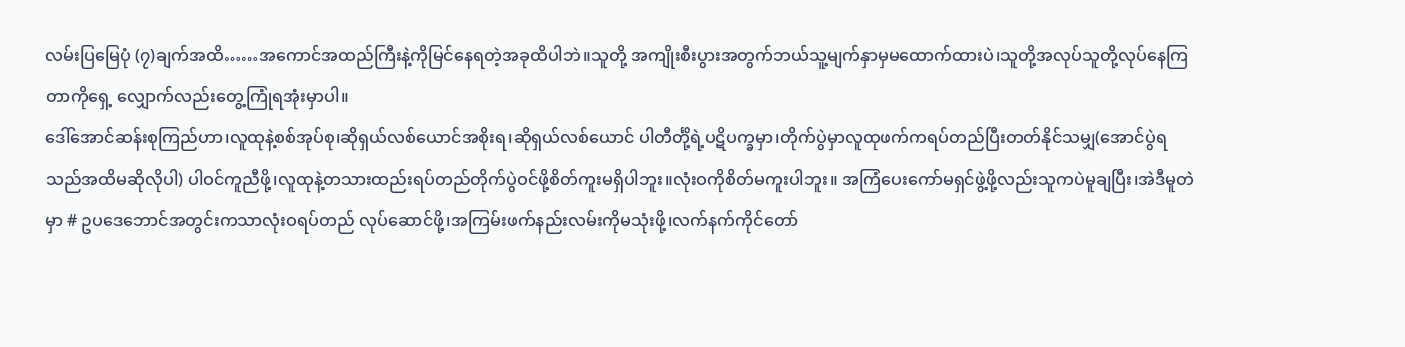လမ်းပြမြေပုံ (၇)ချက်အထိ……အကောင်အထည်ကြီးနဲ့ကိုမြင်နေရတဲ့အခုထိပါဘဲ။သူတို့ အကျိုးစီးပွားအတွက်ဘယ်သူ့မျက်နှာမှမထောက်ထားပဲ၊သူတို့အလုပ်သူတို့လုပ်နေကြတာကိုရှေ့ လျှောက်လည်းတွေ့ကြုံရအုံးမှာပါ။
ဒေါ်အောင်ဆန်းစုကြည်ဟာ၊လူထုနဲ့စစ်အုပ်စု၊ဆိုရှယ်လစ်ယောင်အစိုးရ၊ဆိုရှယ်လစ်ယောင် ပါတီင်္တို့ရဲ့ပဋိပက္ခမှာ၊တိုက်ပွဲမှာလူထုဖက်ကရပ်တည်ပြီးတတ်နိုင်သမျှ(အောင်ပွဲရသည်အထိမဆိုလိုပါ) ပါဝင်ကူညီဖို့၊လူထုနဲ့တသားထည်းရပ်တည်တိုက်ပွဲဝင်ဖို့စိတ်ကူးမရှိပါဘူး။လုံးဝကိုစိတ်မကူးပါဘူး။ အကြံပေးကော်မရှင်ဖွဲ့ဖို့လည်းသူကပဲမူချပြီး၊အဲဒီမူတဲမှာ # ဥပဒေဘောင်အတွင်းကသာလုံးဝရပ်တည် လုပ်ဆောင်ဖို့၊အကြမ်းဖက်နည်းလမ်းကိုမသုံးဖို့၊လက်နက်ကိုင်တော်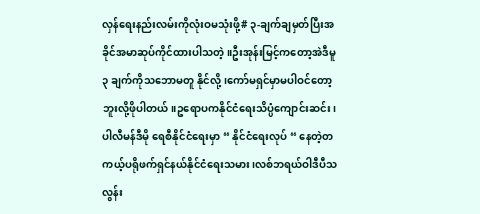လှန်ရေးနည်းလမ်းကိုလုံးဝမသုံးဖို့# ၃-ချက်ချမှတ်ပြီးအခိုင်အမာဆုပ်ကိုင်ထားပါသတဲ့။ဦးအုန်းမြင့်ကတော့အဲဒီမူ ၃ ချက်ကိုသဘောမတူ နိုင်လို့၊ကော်မရှင်မှာမပါဝင်တော့ဘူးလို့ဖိုပါတယ်။ဥရောပကနိုင်ငံရေးသိပ္ပံကျောင်းဆင်း၊ပါလီမန်ဒီမို ရေစီနိုင်ငံရေးမှာ “ နိုင်ငံရေးလုပ် “ နေတဲ့တကယ့်ပရိုဖက်ရှင်နယ်နိုင်ငံရေးသမား၊လစ်ဘရယ်ဝါဒီပီသ လွန်း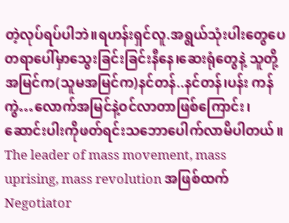တဲ့လုပ်ရပ်ပါဘဲ။ရဟန်းရှင်လူ.အရွယ်သုံးပါးတွေပေတရာပေါ်မှာသွေးခြင်းခြင်းနီနေ၊ဆေးရုံတွေနဲ့ သူတို့အမြင်က(သူမအမြင်က)နင်တန်..နင်တန်၊ပန်း ကန်ကွဲ…လောက်အမြင်နဲ့ဝင်လာတာဖြစ်ကြောင်း၊ဆောင်းပါးကိုဖတ်ရင်းသဘောပေါက်လာမိပါတယ်။ The leader of mass movement, mass uprising, mass revolution အဖြစ်ထက် Negotiator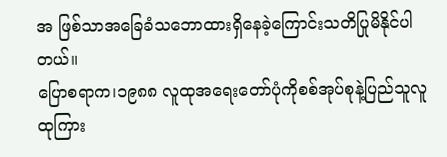အ ဖြစ်သာအခြေခံသဘောထားရှိနေခဲ့ကြောင်းသတိပြုမိနိုင်ပါတယ်။
ပြောစရာက၊၁၉၈၈ လူထုအရေးတော်ပုံကိုစစ်အုပ်စုနဲ့ပြည်သူလူထုကြား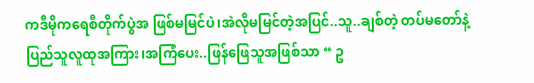ကဒီမိုကရေစီတိုက်ပွဲအ ဖြစ်မမြင်ပဲ၊အဲလိုမမြင်တဲ့အပြင်..သူ..ချစ်တဲ့ တပ်မတော်နဲ့ ပြည်သူလူထုအကြား၊အကြံပေး..ဖြန်ဖြေသူအဖြစ်သာ “ ဥ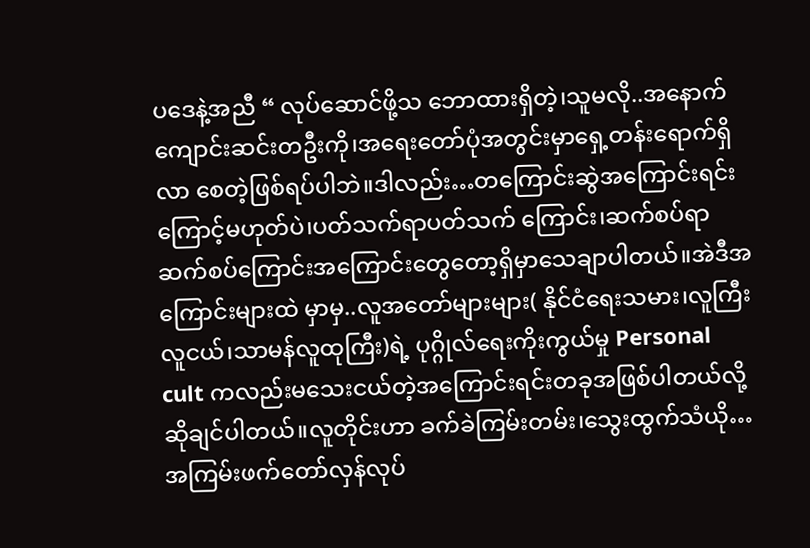ပဒေနဲ့အညီ “ လုပ်ဆောင်ဖို့သ ဘောထားရှိတဲ့၊သူမလို..အနောက်ကျောင်းဆင်းတဦးကို၊အရေးတော်ပုံအတွင်းမှာရှေ့တန်းရောက်ရှိလာ စေတဲ့ဖြစ်ရပ်ပါဘဲ။ဒါလည်း…တကြောင်းဆွဲအကြောင်းရင်းကြောင့်မဟုတ်ပဲ၊ပတ်သက်ရာပတ်သက် ကြောင်း၊ဆက်စပ်ရာဆက်စပ်ကြောင်းအကြောင်းတွေတော့ရှိမှာသေချာပါတယ်။အဲဒီအကြောင်းများထဲ မှာမှ..လူအတော်များများ( နိုင်ငံရေးသမား၊လူကြီးလူငယ်၊သာမန်လူထုကြီး)ရဲ့ ပုဂ္ဂိုလ်ရေးကိုးကွယ်မှု Personal cult ကလည်းမသေးငယ်တဲ့အကြောင်းရင်းတခုအဖြစ်ပါတယ်လို့ဆိုချင်ပါတယ်။လူတိုင်းဟာ ခက်ခဲကြမ်းတမ်း၊သွေးထွက်သံယို…အကြမ်းဖက်တော်လှန်လုပ်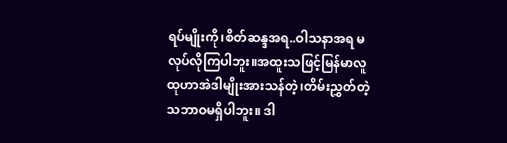ရပ်မျိုးကို၊စိတ်ဆန္ဒအရ..ဝါသနာအရ မလုပ်လိုကြပါဘူး။အထူးသဖြင့်မြန်မာလူထုဟာအဲဒါမျိုးအားသန်တဲ့၊တိမ်းညွှတ်တဲ့သဘာဝမရှိပါဘူး။ ဒါ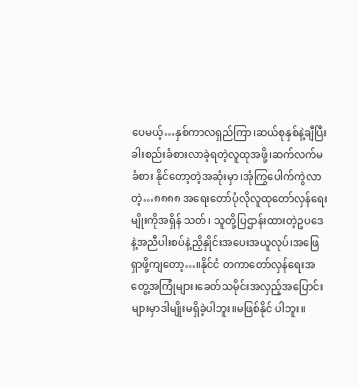ပေမယ့်…နှစ်ကာလရှည်ကြာ၊ဆယ်စုနှစ်နဲ့ချီပြီးခါးစည်းခံစားလာခဲ့ရတဲ့လူထုအဖို့၊ဆက်လက်မခံစား နိုင်တော့တဲ့အဆုံးမှာ၊အုံကြွပေါက်ကွဲလာတဲ့…၈၈၈၈ အရေးတော်ပုံလိုလူထုတော်လှန်ရေးမျိုးကိုအရှိန် သတ်၊ သူတို့ပြဌာန်းထားတဲ့ဥပဒေနဲ့အညီပါးစပ်နဲ့ညှိနှိုင်းအပေးအယူလုပ်၊အဖြေရှာဖို့ကျတော့…။နိုင်ငံ တကာတော်လှန်ရေးအတွေ့အကြုံများ၊ခေတ်သမိုင်းအလှည့်အပြောင်းများမှာဒါမျိုးမရှိခဲ့ပါဘူး။မဖြစ်နိုင် ပါဘူး။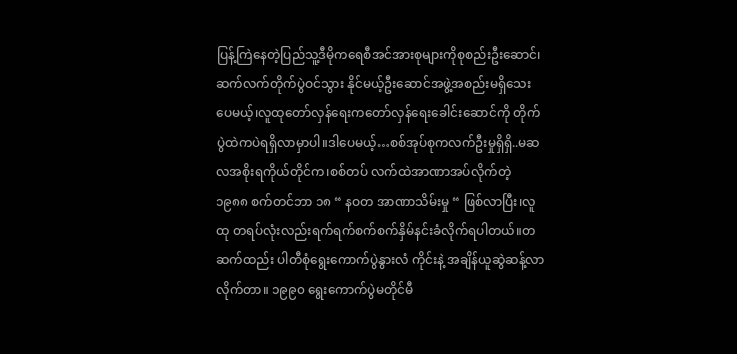ပြန့်ကြဲနေတဲ့ပြည်သူ့ဒီမိုကရေစီအင်အားစုများကိုစုစည်းဦးဆောင်၊ဆက်လက်တိုက်ပွဲဝင်သွား နိုင်မယ့်ဦးဆောင်အဖွဲ့အစည်းမရှိသေးပေမယ့်၊လူထုတော်လှန်ရေးကတော်လှန်ရေးခေါင်းဆောင်ကို တိုက်ပွဲထဲကပဲရရှိလာမှာပါ။ဒါပေမယ့်…စစ်အုပ်စုကလက်ဦးမှုရှိရှိ..မဆလအစိုးရကိုယ်တိုင်က၊စစ်တပ် လက်ထဲအာဏာအပ်လိုက်တဲ့ ၁၉၈၈ စက်တင်ဘာ ၁၈ “ နဝတ အာဏာသိမ်းမှု “ ဖြစ်လာပြီး၊လူထု တရပ်လုံးလည်းရက်ရက်စက်စက်နှိမ်နင်းခံလိုက်ရပါတယ်။တဆက်ထည်း ပါတီစုံရွေးကောက်ပွဲနွားလံ ကိုင်းနဲ့ အချိန်ယူဆွဲဆန့်လာလိုက်တာ။ ၁၉၉၀ ရွေးကောက်ပွဲမတိုင်မီ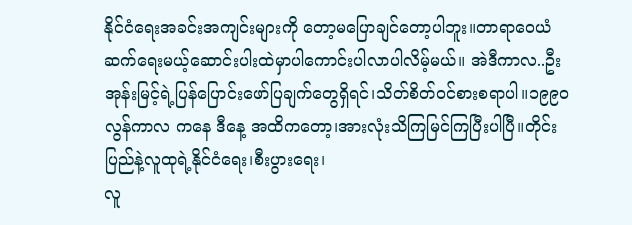နိုင်ငံရေးအခင်းအကျင်းများကို တော့မပြောချင်တော့ပါဘူး။တာရာဝေယံဆက်ရေးမယ့်ဆောင်းပါးထဲမှာပါကောင်းပါလာပါလိမ့်မယ်။ အဲဒီကာလ..ဦးအုန်းမြင့်ရဲ့ပြန်ပြောင်းဖော်ပြချက်တွေရှိရင်၊သိတ်စိတ်ဝင်စားစရာပါ။၁၉၉၀ လွန်ကာလ ကနေ ဒီနေ့ အထိကတော့၊အားလုံးသိကြမြင်ကြပြီးပါပြီ။တိုင်းပြည်နဲ့လူထုရဲ့နိုင်ငံရေး၊စီးပွားရေး၊
လူ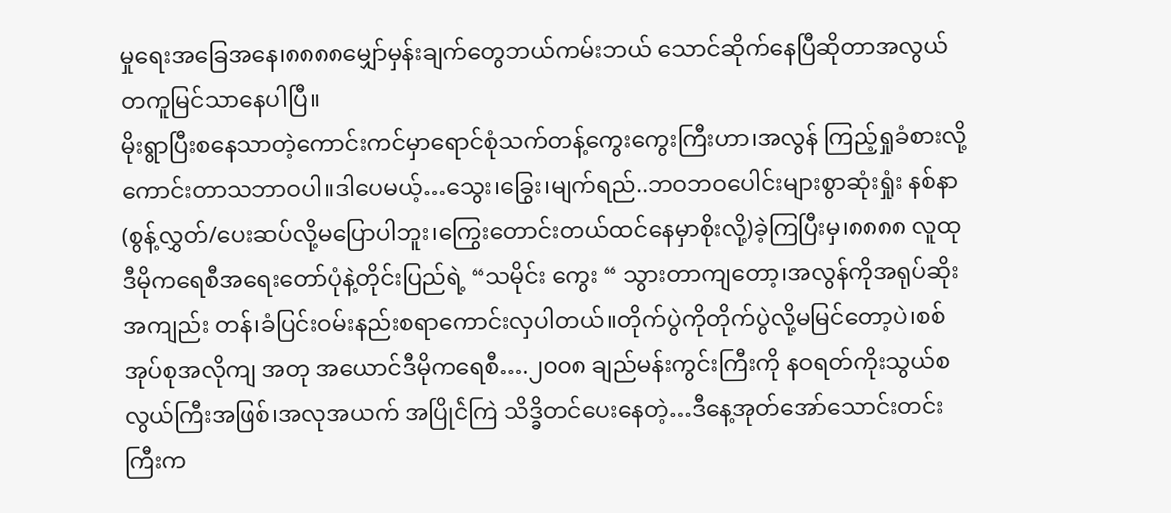မှုရေးအခြေအနေ၊၈၈၈၈မျှော်မှန်းချက်တွေဘယ်ကမ်းဘယ် သောင်ဆိုက်နေပြီဆိုတာအလွယ်
တကူမြင်သာနေပါပြီ။
မိုးရွာပြီးစနေသာတဲ့ကောင်းကင်မှာရောင်စုံသက်တန့်ကွေးကွေးကြီးဟာ၊အလွန် ကြည့်ရှုခံစားလို့ကောင်းတာသဘာဝပါ။ဒါပေမယ့်…သွေး၊ခြွေး၊မျက်ရည်..ဘဝဘဝပေါင်းများစွာဆုံးရှုံး နစ်နာ(စွန့်လွှတ်/ပေးဆပ်လို့မပြောပါဘူး၊ကြွေးတောင်းတယ်ထင်နေမှာစိုးလို့)ခဲ့ကြပြီးမှ၊၈၈၈၈ လူထု ဒီမိုကရေစီအရေးတော်ပုံနဲ့တိုင်းပြည်ရဲ့ “သမိုင်း ကွေး “ သွားတာကျတော့၊အလွန်ကိုအရုပ်ဆိုးအကျည်း တန်၊ခံပြင်းဝမ်းနည်းစရာကောင်းလှပါတယ်။တိုက်ပွဲကိုတိုက်ပွဲလို့မမြင်တော့ပဲ၊စစ်အုပ်စုအလိုကျ အတု အယောင်ဒီမိုကရေစီ….၂၀၀၈ ချည်မန်းကွင်းကြီးကို နဝရတ်ကိုးသွယ်စလွယ်ကြီးအဖြစ်၊အလုအယက် အပြိုင်ဲကြဲ သိဒ္ခိတင်ပေးနေတဲ့…ဒီနေ့အုတ်အော်သောင်းတင်းကြီးက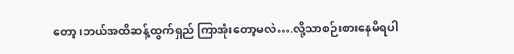တော့၊ဘယ်အထိဆန့်ထွက်ရှည် ကြာအုံးတော့မလဲ….လို့သာစဉ်းစားနေမိရပါ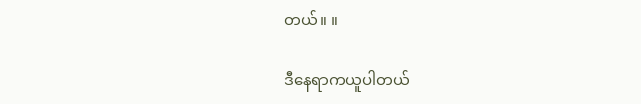တယ်။ ။

ဒီနေရာကယူပါတယ်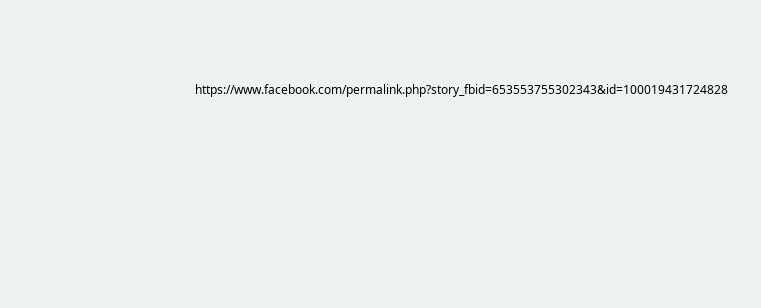https://www.facebook.com/permalink.php?story_fbid=653553755302343&id=100019431724828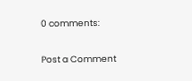0 comments:

Post a Comment